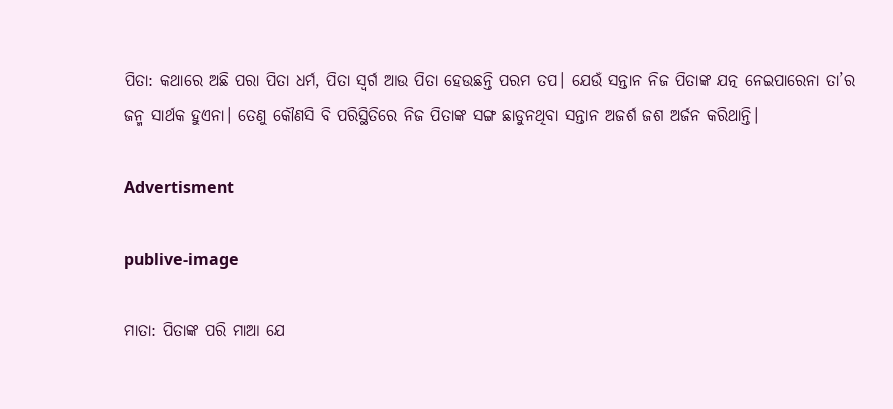ପିତା: କଥାରେ ଅଛି ପରା ପିତା ଧର୍ମ, ପିତା ସ୍ୱର୍ଗ ଆଉ ପିତା ହେଉଛନ୍ତି ପରମ ତପ। ଯେଉଁ ସନ୍ତାନ ନିଜ ପିତାଙ୍କ ଯତ୍ନ ନେଇପାରେନା ତା’ର ଜନ୍ମ ସାର୍ଥକ ହୁଏନା। ତେଣୁ କୌଣସି ବି ପରିସ୍ଥିତିରେ ନିଜ ପିତାଙ୍କ ସଙ୍ଗ ଛାଡୁନଥିବା ସନ୍ତାନ ଅଜର୍ଶ ଜଶ ଅର୍ଜନ କରିଥାନ୍ତି।

Advertisment

publive-image

ମାତା: ପିତାଙ୍କ ପରି ମାଆ ଯେ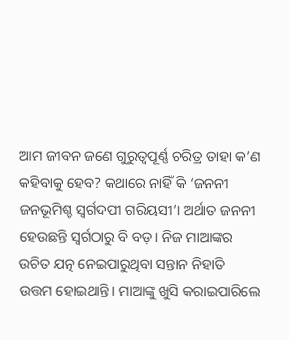ଆମ ଜୀବନ ଜଣେ ଗୁରୁତ୍ୱପୂର୍ଣ୍ଣ ଚରିତ୍ର ତାହା କ’ଣ କହିବାକୁ ହେବ? କଥାରେ ନାହିଁ କି ‘ଜନନୀ ଜନଭୂମିଶ୍ଚ ସ୍ୱର୍ଗଦପୀ ଗରିୟସୀ’। ଅର୍ଥାତ ଜନନୀ ହେଉଛନ୍ତି ସ୍ୱର୍ଗଠାରୁ ବି ବଡ଼। ନିଜ ମାଆଙ୍କର ଉଚିତ ଯତ୍ନ ନେଇପାରୁଥିବା ସନ୍ତାନ ନିହାତି ଉତ୍ତମ ହୋଇଥାନ୍ତି। ମାଆଙ୍କୁ ଖୁସି କରାଇପାରିଲେ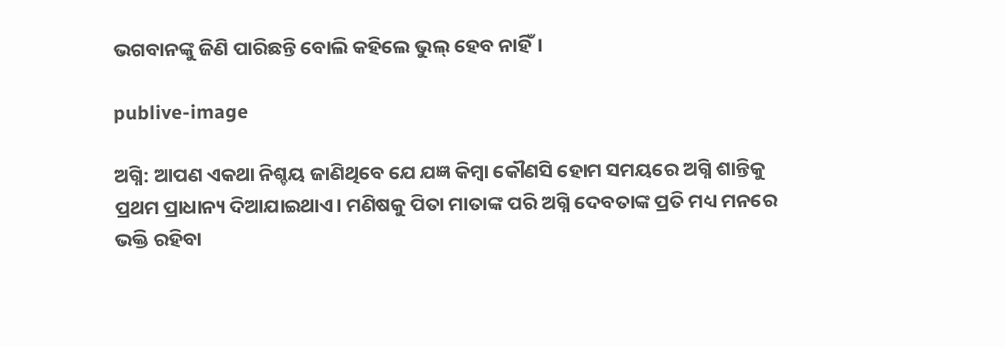ଭଗବାନଙ୍କୁ ଜିଣି ପାରିଛନ୍ତି ବୋଲି କହିଲେ ଭୁଲ୍‌ ହେବ ନାହିଁ।

publive-image

ଅଗ୍ନି: ଆପଣ ଏକଥା ନିଶ୍ଚୟ ଜାଣିଥିବେ ଯେ ଯଜ୍ଞ କିମ୍ବା କୌଣସି ହୋମ ସମୟରେ ଅଗ୍ନି ଶାନ୍ତିକୁ ପ୍ରଥମ ପ୍ରାଧାନ୍ୟ ଦିଆଯାଇଥାଏ। ମଣିଷକୁ ପିତା ମାତାଙ୍କ ପରି ଅଗ୍ନି ଦେବତାଙ୍କ ପ୍ରତି ମଧ୍ୟ ମନରେ ଭକ୍ତି ରହିବା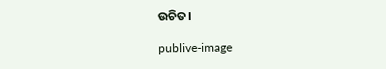ଉଚିତ।

publive-image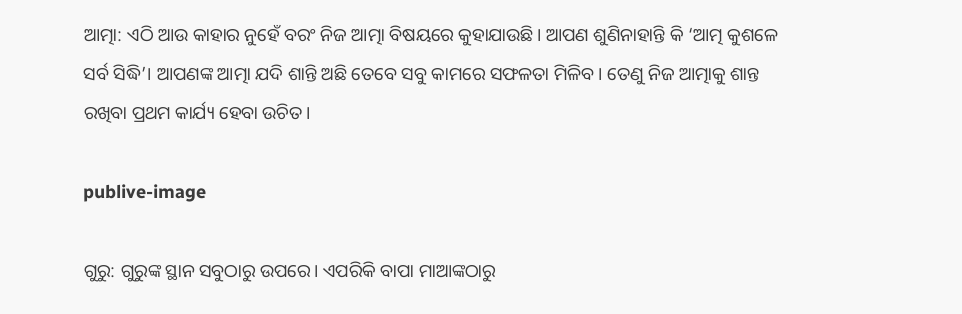ଆତ୍ମା: ଏଠି ଆଉ କାହାର ନୁହେଁ ବରଂ ନିଜ ଆତ୍ମା ବିଷୟରେ କୁହାଯାଉଛି। ଆପଣ ଶୁଣିନାହାନ୍ତି କି ‘ଆତ୍ମ କୁଶଳେ ସର୍ବ ସିଦ୍ଧି’। ଆପଣଙ୍କ ଆତ୍ମା ଯଦି ଶାନ୍ତି ଅଛି ତେବେ ସବୁ କାମରେ ସଫଳତା ମିଳିବ। ତେଣୁ ନିଜ ଆତ୍ମାକୁ ଶାନ୍ତ ରଖିବା ପ୍ରଥମ କାର୍ଯ୍ୟ ହେବା ଉଚିତ।

publive-image

ଗୁରୁ: ଗୁରୁଙ୍କ ସ୍ଥାନ ସବୁଠାରୁ ଉପରେ। ଏପରିକି ବାପା ମାଆଙ୍କଠାରୁ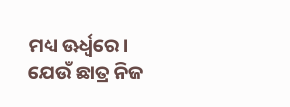ମଧ୍ୟ ଊର୍ଧ୍ୱରେ। ଯେଉଁ ଛାତ୍ର ନିଜ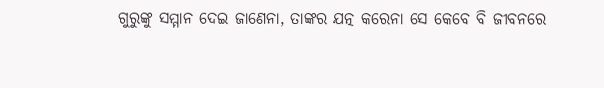ଗୁରୁଙ୍କୁ ସମ୍ମାନ ଦେଇ ଜାଣେନା, ତାଙ୍କର ଯତ୍ନ କରେନା ସେ କେବେ ବି ଜୀବନରେ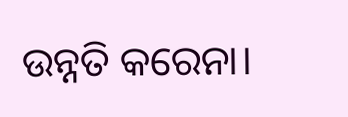ଉନ୍ନତି କରେନା।